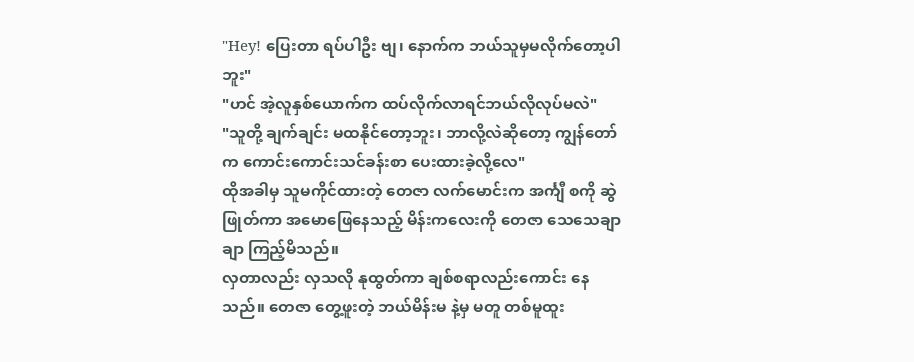"Hey! ပြေးတာ ရပ်ပါဦး ဗျ၊ နောက်က ဘယ်သူမှမလိုက်တော့ပါဘူး"
"ဟင် အဲ့လူနှစ်ယောက်က ထပ်လိုက်လာရင်ဘယ်လိုလုပ်မလဲ"
"သူတို့ ချက်ချင်း မထနိုင်တော့ဘူး၊ ဘာလို့လဲဆိုတော့ ကျွန်တော်က ကောင်းကောင်းသင်ခန်းစာ ပေးထားခဲ့လို့လေ"
ထိုအခါမှ သူမကိုင်ထားတဲ့ တေဇာ လက်မောင်းက အင်္ကျီ စကို ဆွဲ ဖြုတ်ကာ အမောဖြေနေသည့် မိန်းကလေးကို တေဇာ သေသေချာချာ ကြည့်မိသည်။
လှတာလည်း လှသလို နုထွတ်ကာ ချစ်စရာလည်းကောင်း နေသည်။ တေဇာ တွေ့ဖူးတဲ့ ဘယ်မိန်းမ နဲ့မှ မတူ တစ်မူထူး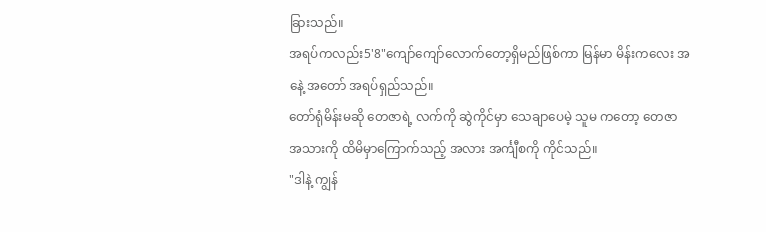ခြားသည်။
အရပ်ကလည်း5'8"ကျော်ကျော်လောက်တော့ရှိမည်ဖြစ်ကာ မြန်မာ မိန်းကလေး အနေဲ့ အတော် အရပ်ရှည်သည်။
တော်ရုံမိန်းမဆို တေဇာရဲ့ လက်ကို ဆွဲကိုင်မှာ သေချာပေမဲ့ သူမ ကတော့ တေဇာ အသားကို ထိမိမှာကြောက်သည့် အလား အင်္ကျီစကို ကိုင်သည်။
"ဒါနဲ့ ကျွန်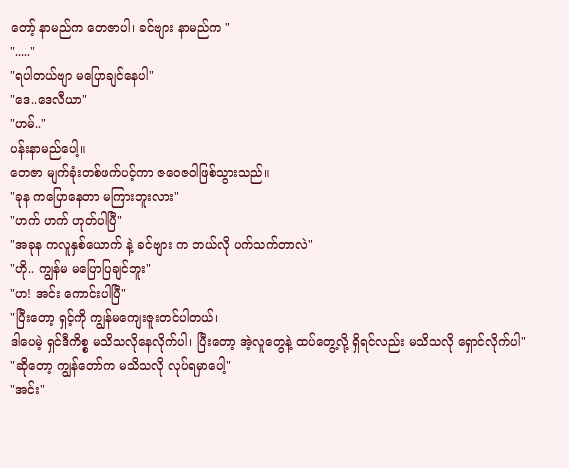တော့် နာမည်က တေဇာပါ၊ ခင်ဗျား နာမည်က "
"....."
"ရပါတယ်ဗျာ မပြောချင်နေပါ"
"ဒေ..ဒေလီယာ"
"ဟမ်.."
ပန်းနာမည်ပေါ့။
တေဇာ မျက်ခုံးတစ်ဖက်ပင့်ကာ ဇဝေဇဝါဖြစ်သွားသည်။
"ခုန ကပြောနေတာ မကြားဘူးလား"
"ဟက် ဟက် ဟုတ်ပါပြီ"
"အခုန ကလူနှစ်ယောက် နဲ့ ခင်ဗျား က ဘယ်လို ပက်သက်တာလဲ"
"ဟို.. ကျွန်မ မပြောပြချင်ဘူး"
"ဟ! အင်း ကောင်းပါပြီ"
"ပြီးတော့ ရှင့်ကို ကျွန်မကျေးဇူးတင်ပါတယ်၊
ဒါပေမဲ့ ရှင်ဒီကိစ္စ မသိသလိုနေလိုက်ပါ၊ ပြီးတော့ အဲ့လူတွေနဲ့ ထပ်တွေ့လို့ ရှိရင်လည်း မသိသလို ရှောင်လိုက်ပါ"
"ဆိုတော့ ကျွန်တော်က မသိသလို လုပ်ရမှာပေါ့"
"အင်း"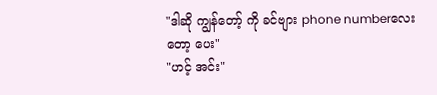"ဒါဆို ကျွန်တော့် ကို ခင်ဗျား phone numberလေးတော့ ပေး"
"ဟင့် အင်း"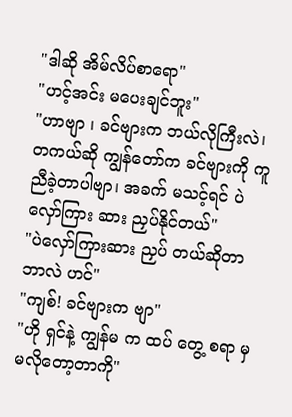"ဒါဆို အိမ်လိပ်စာရော"
"ဟင့်အင်း မပေးချင်ဘူး"
"ဟာဗျာ ၊ ခင်ဗျားက ဘယ်လိုကြီးလဲ၊ တကယ်ဆို ကျွန်တော်က ခင်ဗျားကို ကူညီခဲ့တာပါဗျာ၊ အခက် မသင့်ရင် ပဲလှော်ကြား ဆား ညှပ်နိုင်တယ်"
"ပဲလှော်ကြားဆား ညှပ် တယ်ဆိုတာ ဘာလဲ ဟင်"
"ကျစ်! ခင်ဗျားက ဗျာ"
"ဟို ရှင်နဲ့ ကျွန်မ က ထပ် တွေ့ စရာ မှ မလိုတော့တာကို"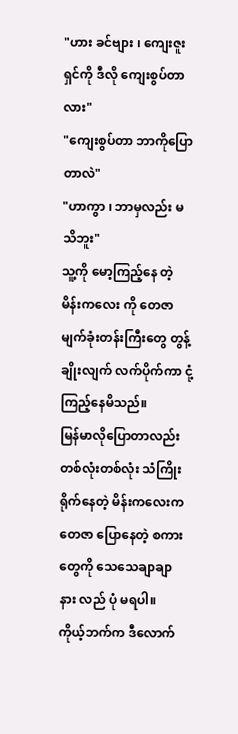"ဟား ခင်ဗျား ၊ ကျေးဇူးရှင်ကို ဒီလို ကျေးစွပ်တာလား"
"ကျေးစွပ်တာ ဘာကိုပြောတာလဲ"
"ဟာကွာ ၊ ဘာမှလည်း မသိဘူး"
သူ့ကို မော့ကြည့်နေ တဲ့ မိန်းကလေး ကို တေဇာ မျက်ခုံးတန်းကြီးတွေ တွန့်ချိုးလျက် လက်ပိုက်ကာ ငုံ့ကြည့်နေမိသည်။
မြန်မာလိုပြောတာလည်း တစ်လုံးတစ်လုံး သံကြိုး ရိုက်နေတဲ့ မိန်းကလေးက တေဇာ ပြောနေတဲ့ စကားတွေကို သေသေချာချာ နား လည် ပုံ မရပါ။
ကိုယ့်ဘက်က ဒီလောက်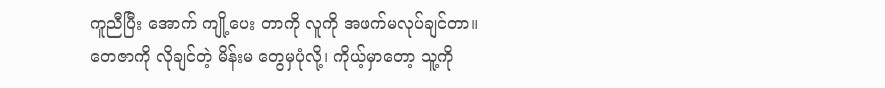ကူညီပြီး အောက် ကျို့ပေး တာကို လူကို အဖက်မလုပ်ချင်တာ။
တေဇာကို လိုချင်တဲ့ မိန်းမ တွေမှပုံလို့၊ ကိုယ့်မှာတော့ သူ့ကို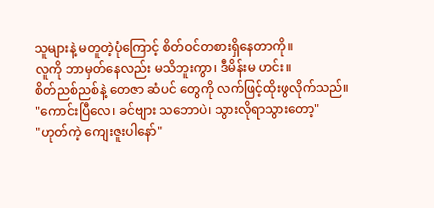သူများနဲ့ မတူတဲ့ပုံကြောင့် စိတ်ဝင်တစားရှိနေတာကို။
လူကို ဘာမှတ်နေလည်း မသိဘူးကွာ၊ ဒီမိန်းမ ဟင်း။
စိတ်ညစ်ညစ်နဲ့ တေဇာ ဆံပင် တွေကို လက်ဖြင့်ထိုးဖွလိုက်သည်။
"ကောင်းပြီလေ၊ ခင်ဗျား သဘောပဲ၊ သွားလိုရာသွားတော့"
"ဟုတ်ကဲ့ ကျေးဇူးပါနော်"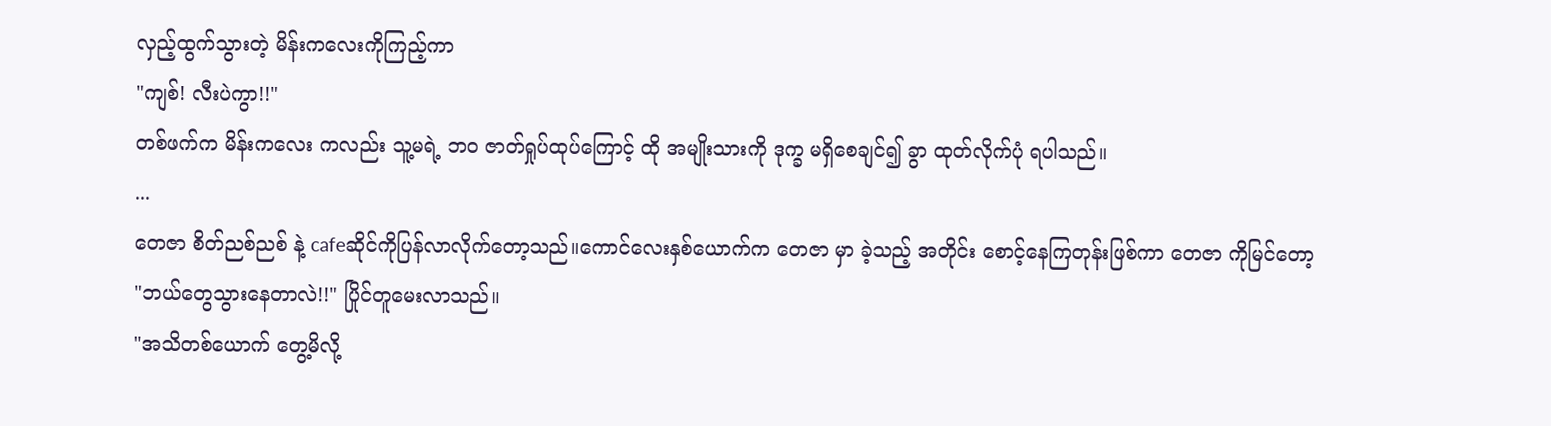လှည့်ထွက်သွားတဲ့ မိန်းကလေးကိုကြည့်ကာ
"ကျစ်! လီးပဲကွာ!!"
တစ်ဖက်က မိန်းကလေး ကလည်း သူ့မရဲ့ ဘဝ ဇာတ်ရှုပ်ထုပ်ကြောင့် ထို အမျိုးသားကို ဒုက္ခ မရှိစေချင်၍ ခွာ ထုတ်လိုက်ပုံ ရပါသည်။
...
တေဇာ စိတ်ညစ်ညစ် နဲ့ cafeဆိုင်ကိုပြန်လာလိုက်တော့သည်။ကောင်လေးနှစ်ယောက်က တေဇာ မှာ ခဲ့သည့် အတိုင်း စောင့်နေကြတုန်းဖြစ်ကာ တေဇာ ကိုမြင်တော့
"ဘယ်တွေသွားနေတာလဲ!!" ပြိုင်တူမေးလာသည်။
"အသိတစ်ယောက် တွေ့မိလို့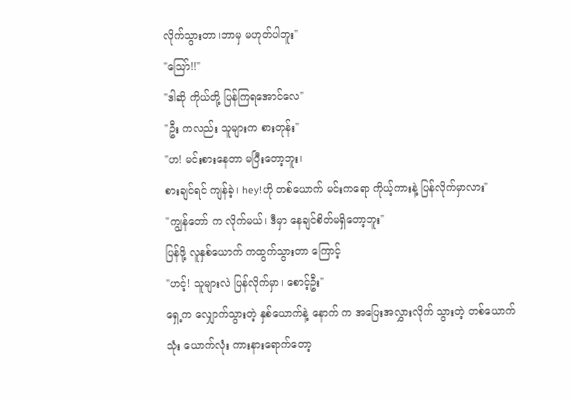လိုက်သွားတာ၊ဘာမှ မဟုတ်ပါဘူး"
"သြော်!!"
"ဒါဆို ကိုယ်တို့ ပြန်ကြရအောင်လေ"
"ဦး ကလည်း သူများက စားတုန်း"
"ဟ! မင်းစားနေတာ မပြီးတော့ဘူး၊
စားချင်ရင် ကျန်ခဲ့၊ hey!ဟို တစ်ယောက် မင်းကရော ကိုယ့်ကားနဲ့ ပြန်လိုက်မှာလား"
"ကျွန်တော် က လိုက်မယ်၊ ဒီမှာ နေချင်စိတ်မရှိတော့ဘူး"
ပြန်ဖို့ လူနှစ်ယောက် ကထွက်သွားတာ ကြောင့်
"ဟင့်! သူများလဲ ပြန်လိုက်မှာ၊ စောင့်ဦး"
ရှေ့က လျှောက်သွားတဲ့ နှစ်ယောက်နဲ့ နောက် က အပြေးအလွှားလိုက် သွားတဲ့ တစ်ယောက်
သုံး ယောက်လုံး ကားနားရောက်တော့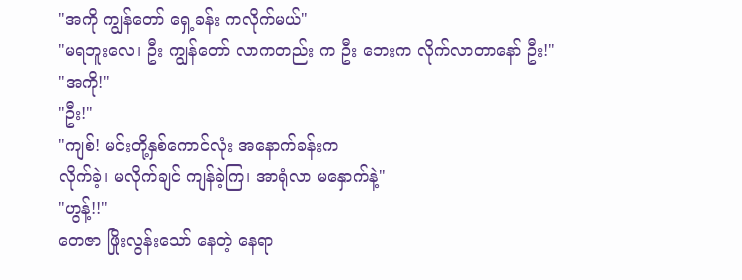"အကို ကျွန်တော် ရှေ့ခန်း ကလိုက်မယ်"
"မရဘူးလေ၊ ဦး ကျွန်တော် လာကတည်း က ဦး ဘေးက လိုက်လာတာနော် ဦး!"
"အကို!"
"ဦး!"
"ကျစ်! မင်းတို့နှစ်ကောင်လုံး အနောက်ခန်းက
လိုက်ခဲ့၊ မလိုက်ချင် ကျန်ခဲ့ကြ၊ အာရုံလာ မနှောက်နဲ့"
"ဟွန့်!!"
တေဇာ ဖြိုးလွန်းသော် နေတဲ့ နေရာ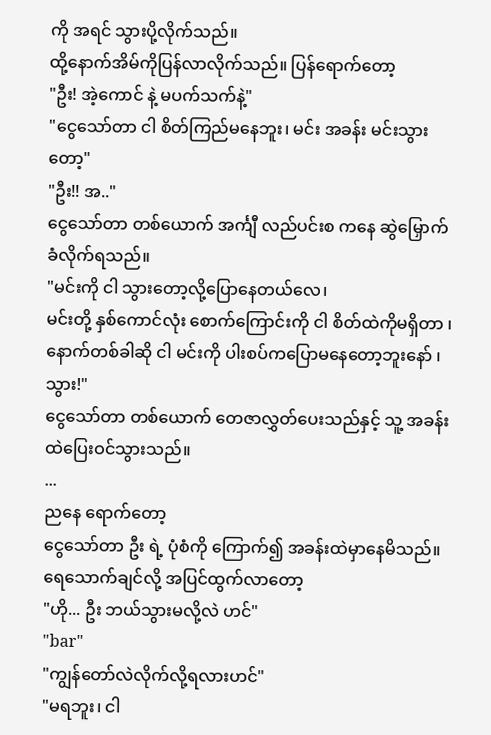ကို အရင် သွားပို့လိုက်သည်။
ထို့နောက်အိမ်ကိုပြန်လာလိုက်သည်။ ပြန်ရောက်တော့
"ဦး! အဲ့ကောင် နဲ့ မပက်သက်နဲ့"
"ငွေသော်တာ ငါ စိတ်ကြည်မနေဘူး၊ မင်း အခန်း မင်းသွားတော့"
"ဦး!! အ.."
ငွေသော်တာ တစ်ယောက် အင်္ကျီ လည်ပင်းစ ကနေ ဆွဲမြှောက်ခံလိုက်ရသည်။
"မင်းကို ငါ သွားတော့လို့ပြောနေတယ်လေ၊
မင်းတို့ နှစ်ကောင်လုံး စောက်ကြောင်းကို ငါ စိတ်ထဲကိုမရှိတာ ၊ နောက်တစ်ခါဆို ငါ မင်းကို ပါးစပ်ကပြောမနေတော့ဘူးနော် ၊ သွား!"
ငွေသော်တာ တစ်ယောက် တေဇာလွှတ်ပေးသည်နှင့် သူ့ အခန်းထဲပြေးဝင်သွားသည်။
...
ညနေ ရောက်တော့
ငွေသော်တာ ဦး ရဲ့ ပုံစံကို ကြောက်၍ အခန်းထဲမှာနေမိသည်။ ရေသောက်ချင်လို့ အပြင်ထွက်လာတော့
"ဟို... ဦး ဘယ်သွားမလို့လဲ ဟင်"
"bar"
"ကျွန်တော်လဲလိုက်လို့ရလားဟင်"
"မရဘူး၊ ငါ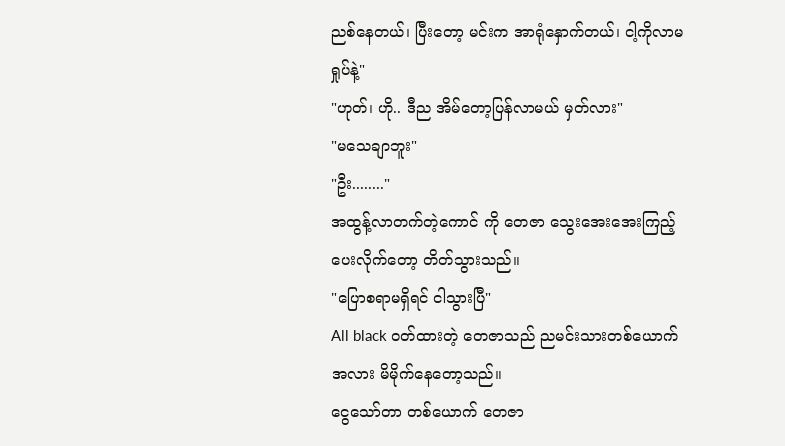ညစ်နေတယ်၊ ပြီးတော့ မင်းက အာရုံနှောက်တယ်၊ ငါ့ကိုလာမရှုပ်နဲ့"
"ဟုတ်၊ ဟို.. ဒီည အိမ်တော့ပြန်လာမယ် မှတ်လား"
"မသေချာဘူး"
"ဦး........"
အထွန့်လာတက်တဲ့ကောင် ကို တေဇာ သွေးအေးအေးကြည့်ပေးလိုက်တော့ တိတ်သွားသည်။
"ပြောစရာမရှိရင် ငါသွားပြီ"
All black ဝတ်ထားတဲ့ တေဇာသည် ညမင်းသားတစ်ယောက်အလား မိမိုက်နေတော့သည်။
ငွေသော်တာ တစ်ယောက် တေဇာ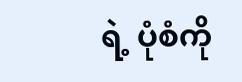ရဲ့ ပုံစံကို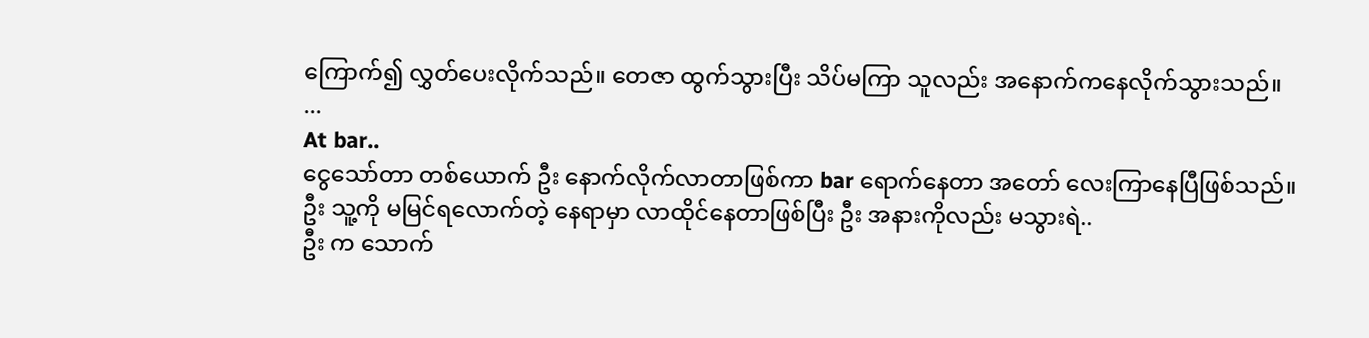ကြောက်၍ လွှတ်ပေးလိုက်သည်။ တေဇာ ထွက်သွားပြီး သိပ်မကြာ သူလည်း အနောက်ကနေလိုက်သွားသည်။
...
At bar..
ငွေသော်တာ တစ်ယောက် ဦး နောက်လိုက်လာတာဖြစ်ကာ bar ရောက်နေတာ အတော် လေးကြာနေပြီဖြစ်သည်။
ဦး သူ့ကို မမြင်ရလောက်တဲ့ နေရာမှာ လာထိုင်နေတာဖြစ်ပြီး ဦး အနားကိုလည်း မသွားရဲ..
ဦး က သောက်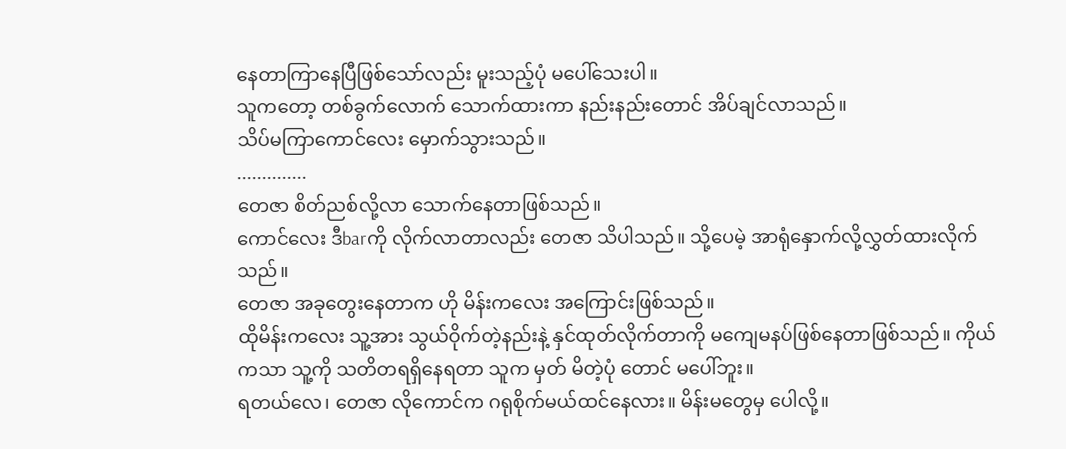နေတာကြာနေပြီဖြစ်သော်လည်း မူးသည့်ပုံ မပေါ်သေးပါ။
သူကတော့ တစ်ခွက်လောက် သောက်ထားကာ နည်းနည်းတောင် အိပ်ချင်လာသည်။
သိပ်မကြာကောင်လေး မှောက်သွားသည်။
..............
တေဇာ စိတ်ညစ်လို့လာ သောက်နေတာဖြစ်သည်။
ကောင်လေး ဒီbarကို လိုက်လာတာလည်း တေဇာ သိပါသည်။ သို့ပေမဲ့ အာရုံနှောက်လို့လွှတ်ထားလိုက်သည်။
တေဇာ အခုတွေးနေတာက ဟို မိန်းကလေး အကြောင်းဖြစ်သည်။
ထိုမိန်းကလေး သူ့အား သွယ်ဝိုက်တဲ့နည်းနဲ့ နှင်ထုတ်လိုက်တာကို မကျေမနပ်ဖြစ်နေတာဖြစ်သည်။ ကိုယ်ကသာ သူ့ကို သတိတရရှိနေရတာ သူက မှတ် မိတဲ့ပုံ တောင် မပေါ်ဘူး။
ရတယ်လေ၊ တေဇာ လိုကောင်က ဂရုစိုက်မယ်ထင်နေလား။ မိန်းမတွေမှ ပေါလို့။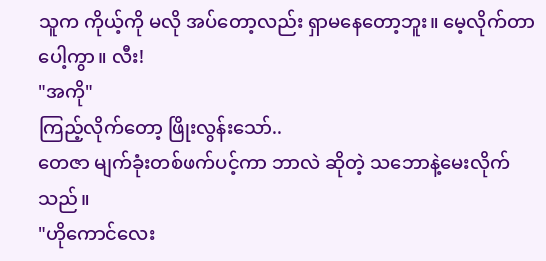သူက ကိုယ့်ကို မလို အပ်တော့လည်း ရှာမနေတော့ဘူး။ မေ့လိုက်တာပေါ့ကွာ။ လီး!
"အကို"
ကြည့်လိုက်တော့ ဖြိုးလွန်းသော်..
တေဇာ မျက်ခုံးတစ်ဖက်ပင့်ကာ ဘာလဲ ဆိုတဲ့ သဘောနဲ့မေးလိုက်သည်။
"ဟိုကောင်လေး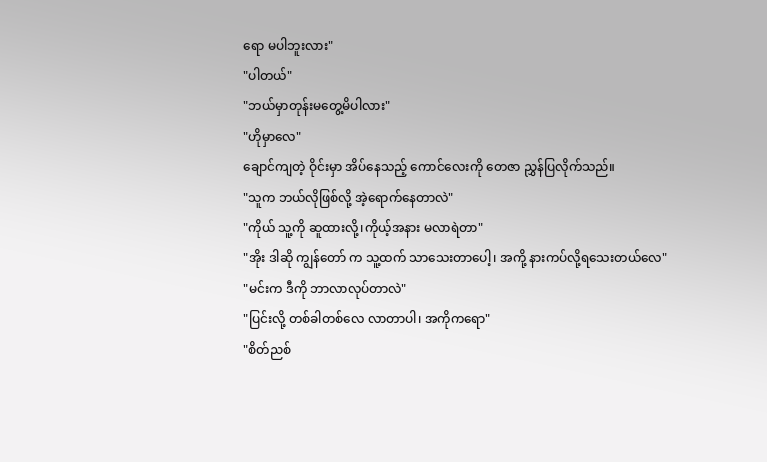ရော မပါဘူးလား"
"ပါတယ်"
"ဘယ်မှာတုန်းမတွေ့မိပါလား"
"ဟိုမှာလေ"
ချောင်ကျတဲ့ ဝိုင်းမှာ အိပ်နေသည့် ကောင်လေးကို တေဇာ ညွှန်ပြလိုက်သည်။
"သူက ဘယ်လိုဖြစ်လို့ အဲ့ရောက်နေတာလဲ"
"ကိုယ် သူ့ကို ဆူထားလို့၊ကိုယ့်အနား မလာရဲတာ"
"အိုး ဒါဆို ကျွန်တော် က သူ့ထက် သာသေးတာပေါ့၊ အကို့ နားကပ်လို့ရသေးတယ်လေ"
"မင်းက ဒီကို ဘာလာလုပ်တာလဲ"
"ပြင်းလို့ တစ်ခါတစ်လေ လာတာပါ၊ အကိုကရော"
"စိတ်ညစ်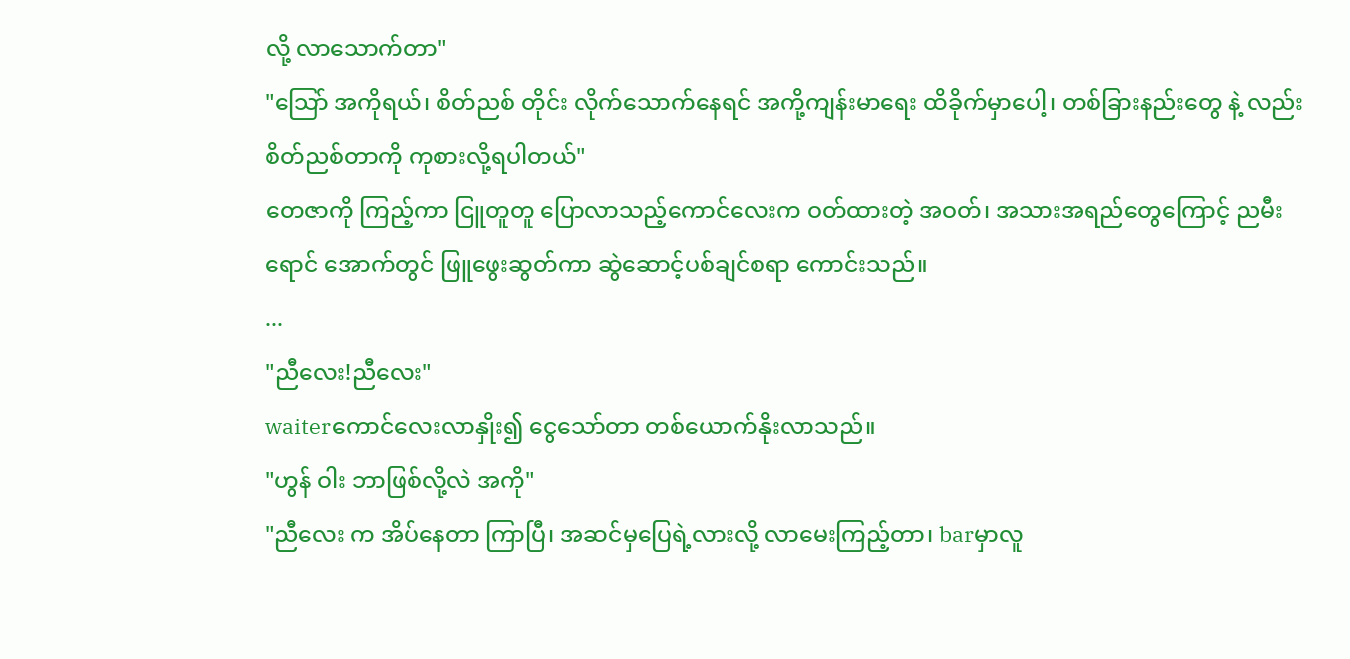လို့ လာသောက်တာ"
"သြော် အကိုရယ်၊ စိတ်ညစ် တိုင်း လိုက်သောက်နေရင် အကို့ကျန်းမာရေး ထိခိုက်မှာပေါ့၊ တစ်ခြားနည်းတွေ နဲ့ လည်း စိတ်ညစ်တာကို ကုစားလို့ရပါတယ်"
တေဇာကို ကြည့်ကာ ငြူတူတူ ပြောလာသည့်ကောင်လေးက ဝတ်ထားတဲ့ အဝတ်၊ အသားအရည်တွေကြောင့် ညမီးရောင် အောက်တွင် ဖြူဖွေးဆွတ်ကာ ဆွဲဆောင့်ပစ်ချင်စရာ ကောင်းသည်။
...
"ညီလေး!ညီလေး"
waiterကောင်လေးလာနှိုး၍ ငွေသော်တာ တစ်ယောက်နိုးလာသည်။
"ဟွန် ဝါး ဘာဖြစ်လို့လဲ အကို"
"ညီလေး က အိပ်နေတာ ကြာပြီ၊ အဆင်မှပြေရဲ့လားလို့ လာမေးကြည့်တာ၊ barမှာလူ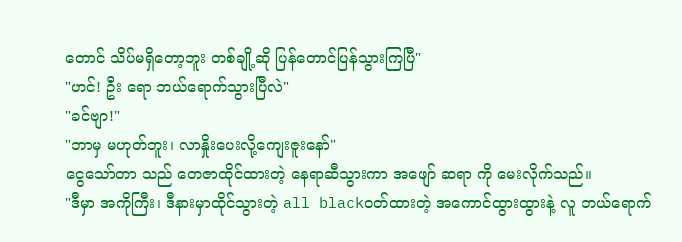တောင် သိပ်မရှိတော့ဘူး တစ်ချို့ဆို ပြန်တောင်ပြန်သွားကြပြီ"
"ဟင်! ဦး ရော ဘယ်ရောက်သွားပြီလဲ"
"ခင်ဗျာ!"
"ဘာမှ မဟုတ်ဘူး၊ လာနှိုးပေးလို့ကျေးဇူးနော်"
ငွေသော်တာ သည် တေဇာထိုင်ထားတဲ့ နေရာဆီသွားကာ အဖျော် ဆရာ ကို မေးလိုက်သည်။
"ဒီမှာ အကိုကြီး၊ ဒီနားမှာထိုင်သွားတဲ့ all blackဝတ်ထားတဲ့ အကောင်ထွားထွားနဲ့ လူ ဘယ်ရောက်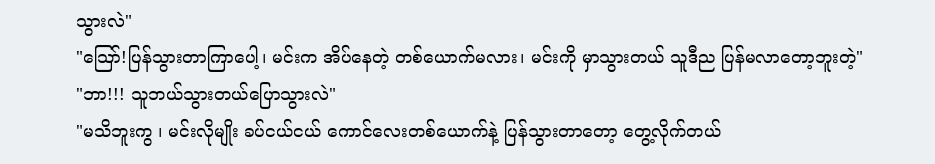သွားလဲ"
"သြော်!ပြန်သွားတာကြာပေါ့၊ မင်းက အိပ်နေတဲ့ တစ်ယောက်မလား၊ မင်းကို မှာသွားတယ် သူဒီည ပြန်မလာတော့ဘူးတဲ့"
"ဘာ!!! သူဘယ်သွားတယ်ပြောသွားလဲ"
"မသိဘူးကွ ၊ မင်းလိုမျိုး ခပ်ငယ်ငယ် ကောင်လေးတစ်ယောက်နဲ့ ပြန်သွားတာတော့ တွေ့လိုက်တယ်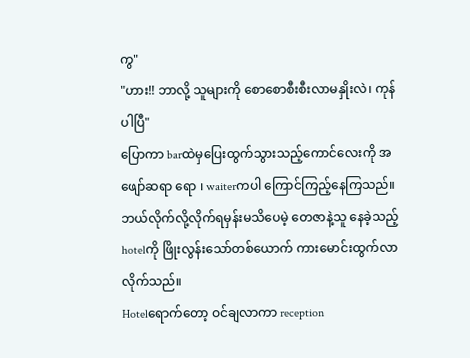ကွ"
"ဟား!! ဘာလို့ သူများကို စောစောစီးစီးလာမနှိုးလဲ၊ ကုန်ပါပြီ"
ပြောကာ barထဲမှပြေးထွက်သွားသည့်ကောင်လေးကို အဖျော်ဆရာ ရော ၊ waiterကပါ ကြောင်ကြည့်နေကြသည်။
ဘယ်လိုက်လို့လိုက်ရမှန်းမသိပေမဲ့ တေဇာနဲ့သူ နေခဲ့သည့်hotelကို ဖြိုးလွန်းသော်တစ်ယောက် ကားမောင်းထွက်လာလိုက်သည်။
Hotelရောက်တော့ ဝင်ချလာကာ reception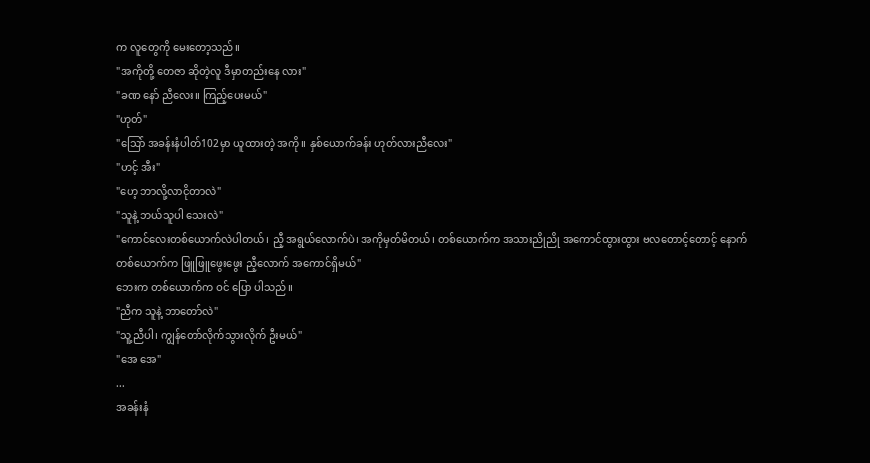က လူတွေကို မေးတော့သည်။
"အကိုတို့ တေဇာ ဆိုတဲ့လူ ဒီမှာတည်းနေ လား"
"ခဏ နော် ညီလေး။ ကြည့်ပေးမယ်"
"ဟုတ်"
"သြော် အခန်းနံပါတ်102မှာ ယူထားတဲ့ အကို။ နှစ်ယောက်ခန်း ဟုတ်လားညီလေး"
"ဟင့် အီး"
"ဟေ့ ဘာလို့လာငိုတာလဲ"
"သူနဲ့ ဘယ်သူပါ သေးလဲ"
"ကောင်လေးတစ်ယောက်လဲပါတယ်၊ ညီ့ အရွယ်လောက်ပဲ၊ အကိုမှတ်မိတယ်၊ တစ်ယောက်က အသားညိုညို အကောင်ထွားထွား ဗလတောင့်တောင့် နောက်တစ်ယောက်က ဖြူဖြူဖွေးဖွေး ညီ့လောက် အကောင်ရှိမယ်"
ဘေးက တစ်ယောက်က ဝင် ပြော ပါသည်။
"ညီက သူနဲ့ ဘာတော်လဲ"
"သူ့ညီပါ၊ ကျွန်တော်လိုက်သွားလိုက် ဦးမယ်"
"အေ အေ"
...
အခန်းနံ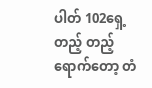ပါတ် 102ရှေ့တည့် တည့် ရောက်တော့ တံ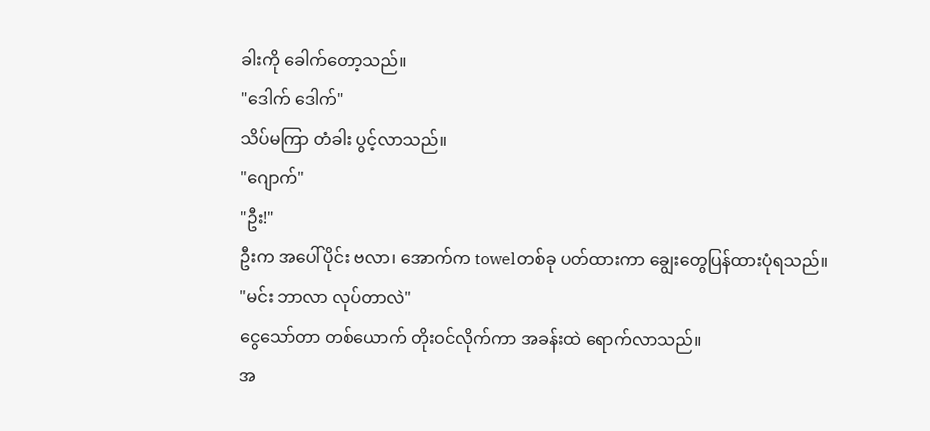ခါးကို ခေါက်တော့သည်။
"ဒေါက် ဒေါက်"
သိပ်မကြာ တံခါး ပွင့်လာသည်။
"ဂျောက်"
"ဦး!"
ဦးက အပေါ်ပိုင်း ဗလာ၊ အောက်က towelတစ်ခု ပတ်ထားကာ ချွေးတွေပြန်ထားပုံရသည်။
"မင်း ဘာလာ လုပ်တာလဲ"
ငွေသော်တာ တစ်ယောက် တိုးဝင်လိုက်ကာ အခန်းထဲ ရောက်လာသည်။
အ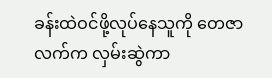ခန်းထဲဝင်ဖို့လုပ်နေသူကို တေဇာ လက်က လှမ်းဆွဲကာ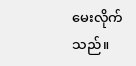မေးလိုက်သည်။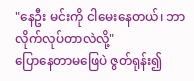"နေဦး မင်းကို ငါမေးနေတယ်၊ ဘာလိုက်လုပ်တာလဲလို့"
ပြောနေတာမဖြေပဲ ဇွတ်ရုန်း၍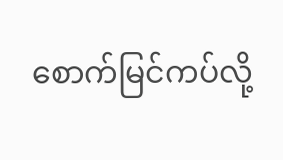စောက်မြင်ကပ်လို့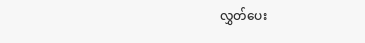လွှတ်ပေး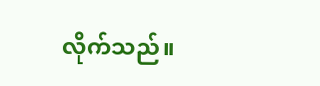လိုက်သည်။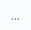...